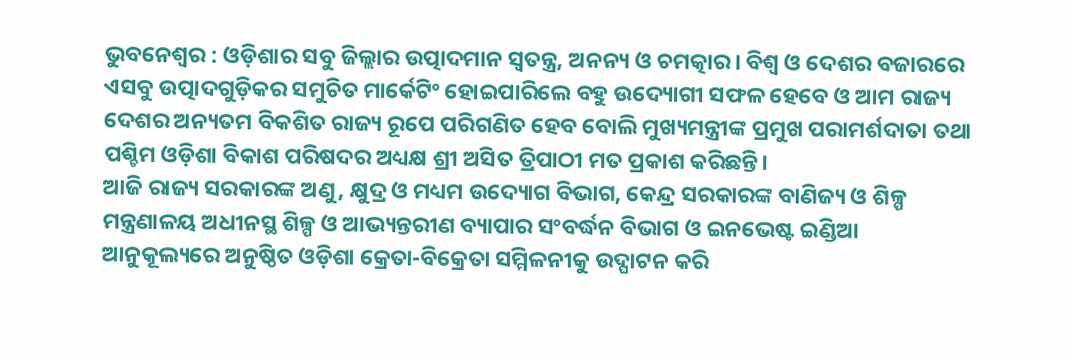ଭୁବନେଶ୍ୱର : ଓଡ଼ିଶାର ସବୁ ଜିଲ୍ଲାର ଉତ୍ପାଦମାନ ସ୍ୱତନ୍ତ୍ର, ଅନନ୍ୟ ଓ ଚମତ୍କାର। ବିଶ୍ୱ ଓ ଦେଶର ବଜାରରେ ଏସବୁ ଉତ୍ପାଦଗୁଡ଼ିକର ସମୁଚିତ ମାର୍କେଟିଂ ହୋଇପାରିଲେ ବହୁ ଉଦ୍ୟୋଗୀ ସଫଳ ହେବେ ଓ ଆମ ରାଜ୍ୟ ଦେଶର ଅନ୍ୟତମ ବିକଶିତ ରାଜ୍ୟ ରୂପେ ପରିଗଣିତ ହେବ ବୋଲି ମୁଖ୍ୟମନ୍ତ୍ରୀଙ୍କ ପ୍ରମୁଖ ପରାମର୍ଶଦାତା ତଥା ପଶ୍ଚିମ ଓଡ଼ିଶା ବିକାଶ ପରିଷଦର ଅଧ୍ୟକ୍ଷ ଶ୍ରୀ ଅସିତ ତ୍ରିପାଠୀ ମତ ପ୍ରକାଶ କରିଛନ୍ତି।
ଆଜି ରାଜ୍ୟ ସରକାରଙ୍କ ଅଣୁ, କ୍ଷୁଦ୍ର ଓ ମଧ୍ୟମ ଉଦ୍ୟୋଗ ବିଭାଗ, କେନ୍ଦ୍ର ସରକାରଙ୍କ ବାଣିଜ୍ୟ ଓ ଶିଳ୍ପ ମନ୍ତ୍ରଣାଳୟ ଅଧୀନସ୍ଥ ଶିଳ୍ପ ଓ ଆଭ୍ୟନ୍ତରୀଣ ବ୍ୟାପାର ସଂବର୍ଦ୍ଧନ ବିଭାଗ ଓ ଇନଭେଷ୍ଟ ଇଣ୍ଡିଆ ଆନୁକୂଲ୍ୟରେ ଅନୁଷ୍ଠିତ ଓଡ଼ିଶା କ୍ରେତା-ବିକ୍ରେତା ସମ୍ମିଳନୀକୁ ଉଦ୍ଘାଟନ କରି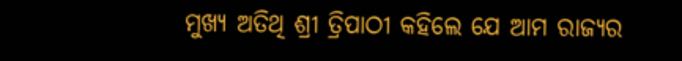ମୁଖ୍ୟ ଅତିଥି ଶ୍ରୀ ତ୍ରିପାଠୀ କହିଲେ ଯେ ଆମ ରାଜ୍ୟର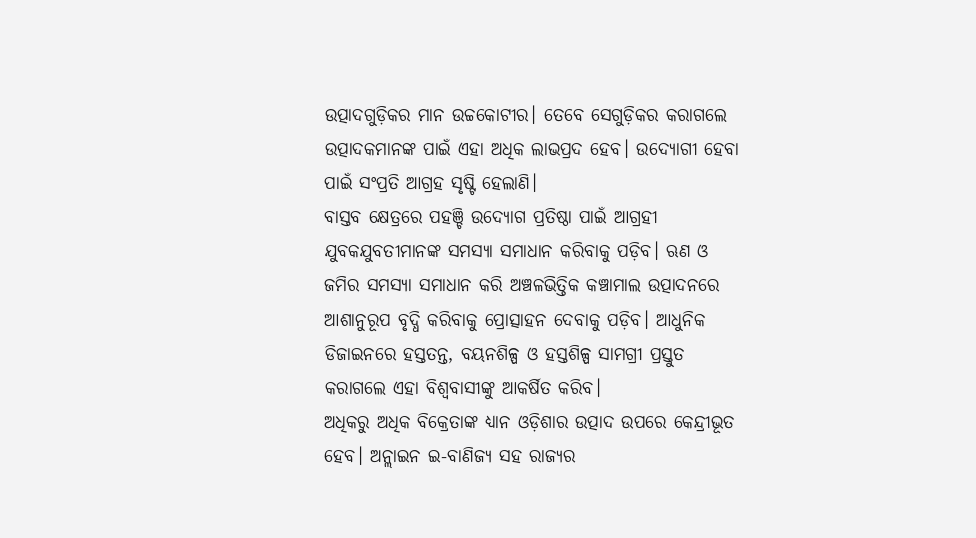ଉତ୍ପାଦଗୁଡ଼ିକର ମାନ ଉଚ୍ଚକୋଟୀର। ତେବେ ସେଗୁଡ଼ିକର କରାଗଲେ ଉତ୍ପାଦକମାନଙ୍କ ପାଇଁ ଏହା ଅଧିକ ଲାଭପ୍ରଦ ହେବ। ଉଦ୍ୟୋଗୀ ହେବା ପାଇଁ ସଂପ୍ରତି ଆଗ୍ରହ ସୃଷ୍ଟି ହେଲାଣି।
ବାସ୍ତବ କ୍ଷେତ୍ରରେ ପହଞ୍ଚି ଉଦ୍ୟୋଗ ପ୍ରତିଷ୍ଠା ପାଇଁ ଆଗ୍ରହୀ ଯୁବକଯୁବତୀମାନଙ୍କ ସମସ୍ୟା ସମାଧାନ କରିବାକୁ ପଡ଼ିବ। ଋଣ ଓ ଜମିର ସମସ୍ୟା ସମାଧାନ କରି ଅଞ୍ଚଳଭିତ୍ତିକ କଞ୍ଚାମାଲ ଉତ୍ପାଦନରେ ଆଶାନୁରୂପ ବୃଦ୍ଧି କରିବାକୁ ପ୍ରୋତ୍ସାହନ ଦେବାକୁ ପଡ଼ିବ। ଆଧୁନିକ ଡିଜାଇନରେ ହସ୍ତତନ୍ତ, ବୟନଶିଳ୍ପ ଓ ହସ୍ତଶିଳ୍ପ ସାମଗ୍ରୀ ପ୍ରସ୍ତୁତ କରାଗଲେ ଏହା ବିଶ୍ୱବାସୀଙ୍କୁ ଆକର୍ଷିତ କରିବ।
ଅଧିକରୁ ଅଧିକ ବିକ୍ରେତାଙ୍କ ଧ୍ୟାନ ଓଡ଼ିଶାର ଉତ୍ପାଦ ଉପରେ କେନ୍ଦ୍ରୀଭୂତ ହେବ। ଅନ୍ଲାଇନ ଇ-ବାଣିଜ୍ୟ ସହ ରାଜ୍ୟର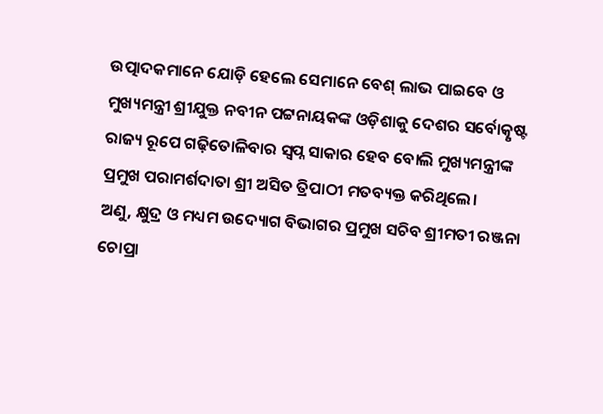ଉତ୍ପାଦକମାନେ ଯୋଡ଼ି ହେଲେ ସେମାନେ ବେଶ୍ ଲାଭ ପାଇବେ ଓ ମୁଖ୍ୟମନ୍ତ୍ରୀ ଶ୍ରୀଯୁକ୍ତ ନବୀନ ପଟ୍ଟନାୟକଙ୍କ ଓଡ଼ିଶାକୁ ଦେଶର ସର୍ବୋତ୍କୃଷ୍ଟ ରାଜ୍ୟ ରୂପେ ଗଢ଼ିତୋଳିବାର ସ୍ୱପ୍ନ ସାକାର ହେବ ବୋଲି ମୁଖ୍ୟମନ୍ତ୍ରୀଙ୍କ ପ୍ରମୁଖ ପରାମର୍ଶଦାତା ଶ୍ରୀ ଅସିତ ତ୍ରିପାଠୀ ମତବ୍ୟକ୍ତ କରିଥିଲେ।
ଅଣୁ, କ୍ଷୁଦ୍ର ଓ ମଧ୍ୟମ ଉଦ୍ୟୋଗ ବିଭାଗର ପ୍ରମୁଖ ସଚିବ ଶ୍ରୀମତୀ ରଞ୍ଜନା ଚୋପ୍ରା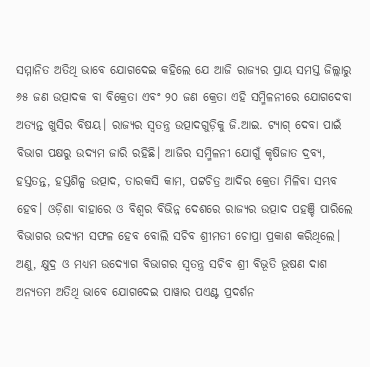ସମ୍ମାନିତ ଅତିଥି ଭାବେ ଯୋଗଦେଇ କହିଲେ ଯେ ଆଜି ରାଜ୍ୟର ପ୍ରାୟ ସମସ୍ତ ଜିଲ୍ଲାରୁ ୬୫ ଜଣ ଉତ୍ପାଦକ ବା ବିକ୍ରେତା ଏବଂ ୨୦ ଜଣ କ୍ରେତା ଏହି ସମ୍ମିଳନୀରେ ଯୋଗଦେବା ଅତ୍ୟନ୍ତ ଖୁସିର ବିଷୟ। ରାଜ୍ୟର ସ୍ୱତନ୍ତ୍ର ଉତ୍ପାଦଗୁଡ଼ିକୁ ଜି.ଆଇ. ଟ୍ୟାଗ୍ ଦେବା ପାଇଁ ବିଭାଗ ପକ୍ଷରୁ ଉଦ୍ୟମ ଜାରି ରହିଛି। ଆଜିର ସମ୍ମିଳନୀ ଯୋଗୁଁ କୃଷିଜାତ ଦ୍ରବ୍ୟ, ହସ୍ତତନ୍ତ, ହସ୍ତଶିଳ୍ପ ଉତ୍ପାଦ, ତାରକସି କାମ, ପଟ୍ଟଚିତ୍ର ଆଦିର କ୍ରେତା ମିଳିବା ସମ୍ଭବ ହେବ। ଓଡ଼ିଶା ବାହାରେ ଓ ବିଶ୍ୱର ବିଭିନ୍ନ ଦେଶରେ ରାଜ୍ୟର ଉତ୍ପାଦ ପହଞ୍ଚି ପାରିଲେ ବିଭାଗର ଉଦ୍ୟମ ସଫଳ ହେବ ବୋଲି ସଚିବ ଶ୍ରୀମତୀ ଚୋପ୍ରା ପ୍ରକାଶ କରିଥିଲେ।
ଅଣୁ, କ୍ଷୁଦ୍ର ଓ ମଧ୍ୟମ ଉଦ୍ୟୋଗ ବିଭାଗର ସ୍ୱତନ୍ତ୍ର ସଚିବ ଶ୍ରୀ ବିଭୂତି ଭୂଷଣ ଦାଶ ଅନ୍ୟତମ ଅତିଥି ଭାବେ ଯୋଗଦେଇ ପାୱାର ପଏଣ୍ଟ ପ୍ରଦର୍ଶନ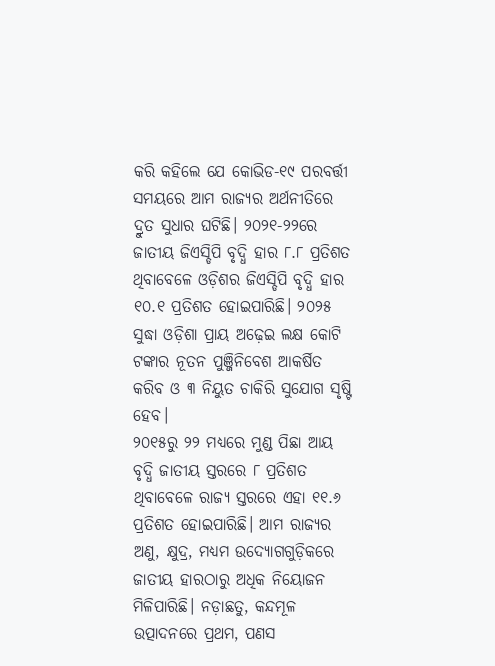କରି କହିଲେ ଯେ କୋଭିଡ-୧୯ ପରବର୍ତ୍ତୀ ସମୟରେ ଆମ ରାଜ୍ୟର ଅର୍ଥନୀତିରେ ଦ୍ରୁତ ସୁଧାର ଘଟିଛି। ୨୦୨୧-୨୨ରେ ଜାତୀୟ ଜିଏସ୍ଡିପି ବୃଦ୍ଧି ହାର ୮.୮ ପ୍ରତିଶତ ଥିବାବେଳେ ଓଡ଼ିଶର ଜିଏସ୍ଡିପି ବୃଦ୍ଧି ହାର ୧୦.୧ ପ୍ରତିଶତ ହୋଇପାରିଛି। ୨୦୨୫ ସୁଦ୍ଧା ଓଡ଼ିଶା ପ୍ରାୟ ଅଢ଼େଇ ଲକ୍ଷ କୋଟି ଟଙ୍କାର ନୂତନ ପୁଞ୍ଜିନିବେଶ ଆକର୍ଷିତ କରିବ ଓ ୩ ନିୟୁତ ଚାକିରି ସୁଯୋଗ ସୃଷ୍ଟି
ହେବ।
୨୦୧୫ରୁ ୨୨ ମଧ୍ୟରେ ମୁଣ୍ଡ ପିଛା ଆୟ ବୃଦ୍ଧି ଜାତୀୟ ସ୍ତରରେ ୮ ପ୍ରତିଶତ ଥିବାବେଳେ ରାଜ୍ୟ ସ୍ତରରେ ଏହା ୧୧.୬ ପ୍ରତିଶତ ହୋଇପାରିଛି। ଆମ ରାଜ୍ୟର ଅଣୁ, କ୍ଷୁଦ୍ର, ମଧ୍ୟମ ଉଦ୍ୟୋଗଗୁଡ଼ିକରେ ଜାତୀୟ ହାରଠାରୁ ଅଧିକ ନିୟୋଜନ ମିଳିପାରିଛି। ନଡ଼ାଛତୁ, କନ୍ଦମୂଳ ଉତ୍ପାଦନରେ ପ୍ରଥମ, ପଣସ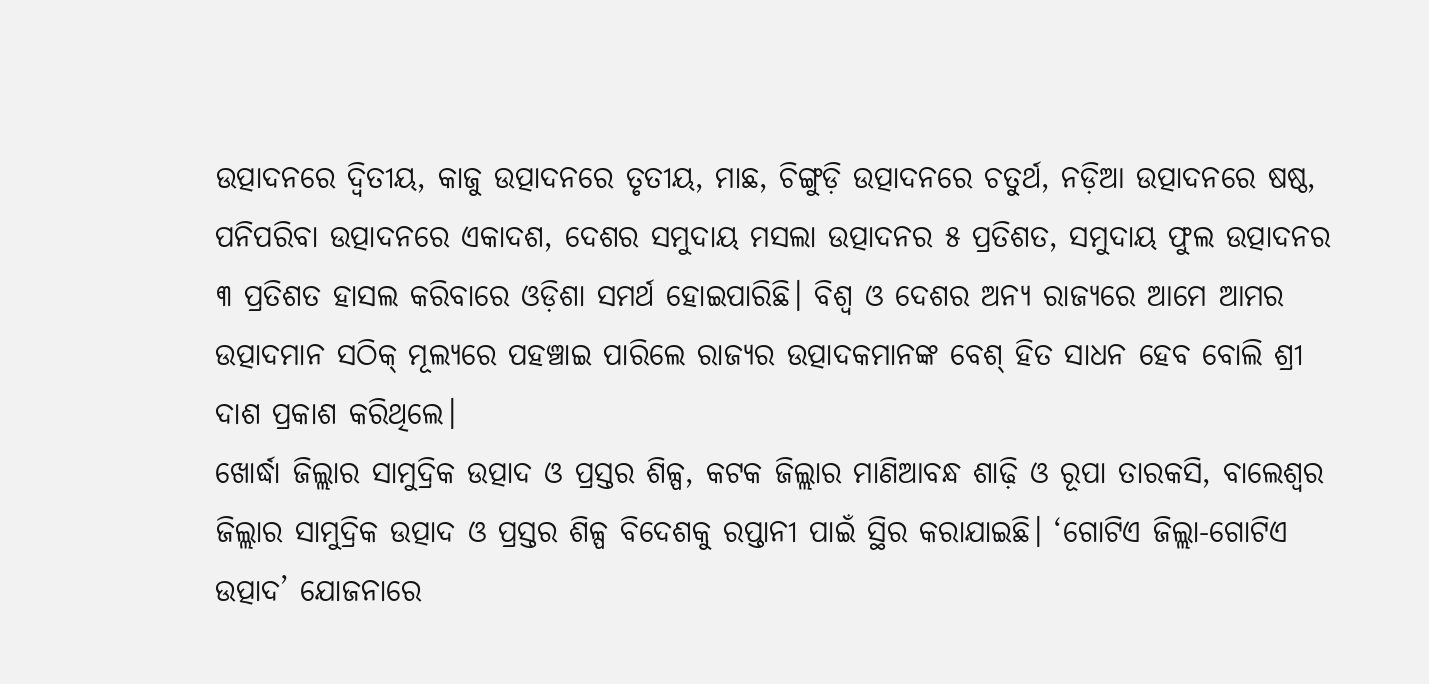ଉତ୍ପାଦନରେ ଦ୍ୱିତୀୟ, କାଜୁ ଉତ୍ପାଦନରେ ତୃତୀୟ, ମାଛ, ଚିଙ୍ଗୁଡ଼ି ଉତ୍ପାଦନରେ ଚତୁର୍ଥ, ନଡ଼ିଆ ଉତ୍ପାଦନରେ ଷଷ୍ଠ, ପନିପରିବା ଉତ୍ପାଦନରେ ଏକାଦଶ, ଦେଶର ସମୁଦାୟ ମସଲା ଉତ୍ପାଦନର ୫ ପ୍ରତିଶତ, ସମୁଦାୟ ଫୁଲ ଉତ୍ପାଦନର ୩ ପ୍ରତିଶତ ହାସଲ କରିବାରେ ଓଡ଼ିଶା ସମର୍ଥ ହୋଇପାରିଛି। ବିଶ୍ୱ ଓ ଦେଶର ଅନ୍ୟ ରାଜ୍ୟରେ ଆମେ ଆମର ଉତ୍ପାଦମାନ ସଠିକ୍ ମୂଲ୍ୟରେ ପହଞ୍ଚାଇ ପାରିଲେ ରାଜ୍ୟର ଉତ୍ପାଦକମାନଙ୍କ ବେଶ୍ ହିତ ସାଧନ ହେବ ବୋଲି ଶ୍ରୀ ଦାଶ ପ୍ରକାଶ କରିଥିଲେ।
ଖୋର୍ଦ୍ଧା ଜିଲ୍ଲାର ସାମୁଦ୍ରିକ ଉତ୍ପାଦ ଓ ପ୍ରସ୍ତର ଶିଳ୍ପ, କଟକ ଜିଲ୍ଲାର ମାଣିଆବନ୍ଧ ଶାଢ଼ି ଓ ରୂପା ତାରକସି, ବାଲେଶ୍ୱର ଜିଲ୍ଲାର ସାମୁଦ୍ରିକ ଉତ୍ପାଦ ଓ ପ୍ରସ୍ତର ଶିଳ୍ପ ବିଦେଶକୁ ରପ୍ତାନୀ ପାଇଁ ସ୍ଥିର କରାଯାଇଛି। ‘ଗୋଟିଏ ଜିଲ୍ଲା-ଗୋଟିଏ ଉତ୍ପାଦ’ ଯୋଜନାରେ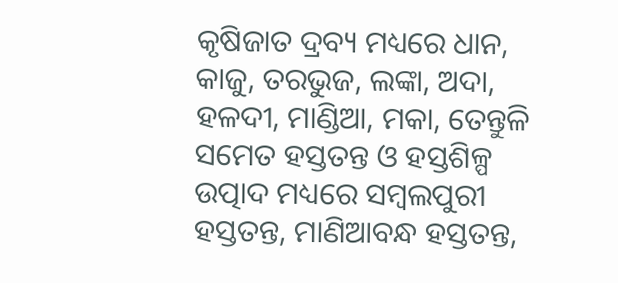କୃଷିଜାତ ଦ୍ରବ୍ୟ ମଧ୍ୟରେ ଧାନ, କାଜୁ, ତରଭୁଜ, ଲଙ୍କା, ଅଦା, ହଳଦୀ, ମାଣ୍ଡିଆ, ମକା, ତେନ୍ତୁଳି ସମେତ ହସ୍ତତନ୍ତ ଓ ହସ୍ତଶିଳ୍ପ ଉତ୍ପାଦ ମଧ୍ୟରେ ସମ୍ବଲପୁରୀ ହସ୍ତତନ୍ତ, ମାଣିଆବନ୍ଧ ହସ୍ତତନ୍ତ,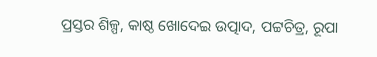ପ୍ରସ୍ତର ଶିଳ୍ପ, କାଷ୍ଠ ଖୋଦେଇ ଉତ୍ପାଦ, ପଟ୍ଟଚିତ୍ର, ରୂପା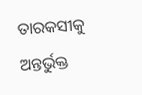ତାରକସୀକୁ ଅନ୍ତର୍ଭୁକ୍ତ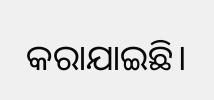କରାଯାଇଛି।